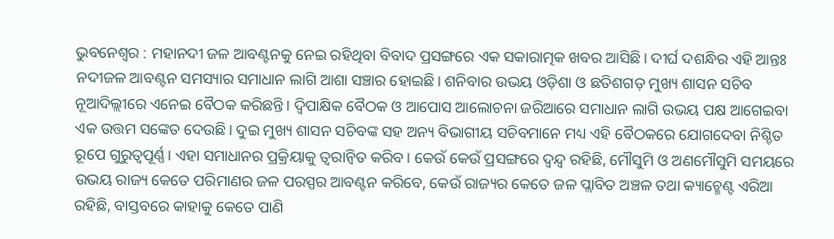ଭୁବନେଶ୍ଵର : ମହାନଦୀ ଜଳ ଆବଣ୍ଟନକୁ ନେଇ ରହିଥିବା ବିବାଦ ପ୍ରସଙ୍ଗରେ ଏକ ସକାରାତ୍ମକ ଖବର ଆସିଛି। ଦୀର୍ଘ ଦଶନ୍ଧିର ଏହି ଆନ୍ତଃ ନଦୀଜଳ ଆବଣ୍ଟନ ସମସ୍ୟାର ସମାଧାନ ଲାଗି ଆଶା ସଞ୍ଚାର ହୋଇଛି। ଶନିବାର ଉଭୟ ଓଡ଼ିଶା ଓ ଛତିଶଗଡ଼ ମୁଖ୍ୟ ଶାସନ ସଚିବ ନୂଆଦିଲ୍ଲୀରେ ଏନେଇ ବୈଠକ କରିଛନ୍ତି। ଦ୍ବିପାକ୍ଷିକ ବୈଠକ ଓ ଆପୋସ ଆଲୋଚନା ଜରିଆରେ ସମାଧାନ ଲାଗି ଉଭୟ ପକ୍ଷ ଆଗେଇବା ଏକ ଉତ୍ତମ ସଙ୍କେତ ଦେଉଛି। ଦୁଇ ମୁଖ୍ୟ ଶାସନ ସଚିବଙ୍କ ସହ ଅନ୍ୟ ବିଭାଗୀୟ ସଚିବମାନେ ମଧ୍ୟ ଏହି ବୈଠକରେ ଯୋଗଦେବା ନିଶ୍ଚିତ ରୂପେ ଗୁରୁତ୍ବପୂର୍ଣ୍ଣ। ଏହା ସମାଧାନର ପ୍ରକ୍ରିୟାକୁ ତ୍ବରାନ୍ବିତ କରିବ। କେଉଁ କେଉଁ ପ୍ରସଙ୍ଗରେ ଦ୍ବନ୍ଦ୍ବ ରହିଛି, ମୌସୁମି ଓ ଅଣମୌସୁମି ସମୟରେ ଉଭୟ ରାଜ୍ୟ କେତେ ପରିମାଣର ଜଳ ପରସ୍ପର ଆବଣ୍ଟନ କରିବେ, କେଉଁ ରାଜ୍ୟର କେତେ ଜଳ ପ୍ଲାବିତ ଅଞ୍ଚଳ ତଥା କ୍ୟାଚ୍ମେଣ୍ଟ ଏରିଆ ରହିଛି, ବାସ୍ତବରେ କାହାକୁ କେତେ ପାଣି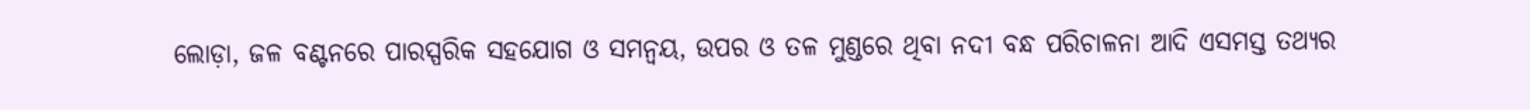ଲୋଡ଼ା, ଜଳ ବଣ୍ଟନରେ ପାରସ୍ପରିକ ସହଯୋଗ ଓ ସମନ୍ବୟ, ଉପର ଓ ତଳ ମୁଣ୍ଡରେ ଥିବା ନଦୀ ବନ୍ଧ ପରିଚାଳନା ଆଦି ଏସମସ୍ତ ତଥ୍ୟର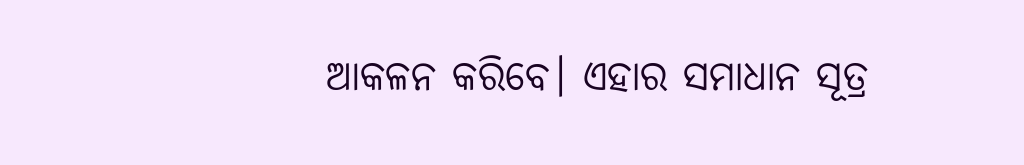ଆକଳନ କରିବେ। ଏହାର ସମାଧାନ ସୂତ୍ର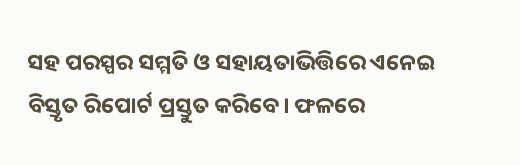ସହ ପରସ୍ପର ସମ୍ମତି ଓ ସହାୟତାଭିତ୍ତିରେ ଏନେଇ ବିସ୍ତୃତ ରିପୋର୍ଟ ପ୍ରସ୍ତୁତ କରିବେ। ଫଳରେ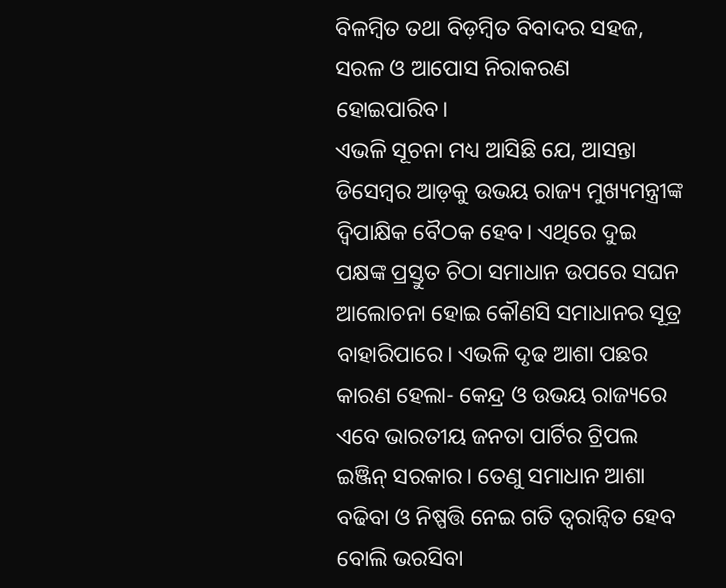ବିଳମ୍ବିତ ତଥା ବିଡ଼ମ୍ବିତ ବିବାଦର ସହଜ, ସରଳ ଓ ଆପୋସ ନିରାକରଣ ହୋଇପାରିବ।
ଏଭଳି ସୂଚନା ମଧ୍ୟ ଆସିଛି ଯେ, ଆସନ୍ତା ଡିସେମ୍ବର ଆଡ଼କୁ ଉଭୟ ରାଜ୍ୟ ମୁଖ୍ୟମନ୍ତ୍ରୀଙ୍କ ଦ୍ବିପାକ୍ଷିକ ବୈଠକ ହେବ। ଏଥିରେ ଦୁଇ ପକ୍ଷଙ୍କ ପ୍ରସ୍ତୁତ ଚିଠା ସମାଧାନ ଉପରେ ସଘନ ଆଲୋଚନା ହୋଇ କୌଣସି ସମାଧାନର ସୂତ୍ର ବାହାରିପାରେ। ଏଭଳି ଦୃଢ ଆଶା ପଛର କାରଣ ହେଲା- କେନ୍ଦ୍ର ଓ ଉଭୟ ରାଜ୍ୟରେ ଏବେ ଭାରତୀୟ ଜନତା ପାର୍ଟିର ଟ୍ରିପଲ ଇଞ୍ଜିନ୍ ସରକାର। ତେଣୁ ସମାଧାନ ଆଶା ବଢିବା ଓ ନିଷ୍ପତ୍ତି ନେଇ ଗତି ତ୍ବରାନ୍ବିତ ହେବ ବୋଲି ଭରସିବା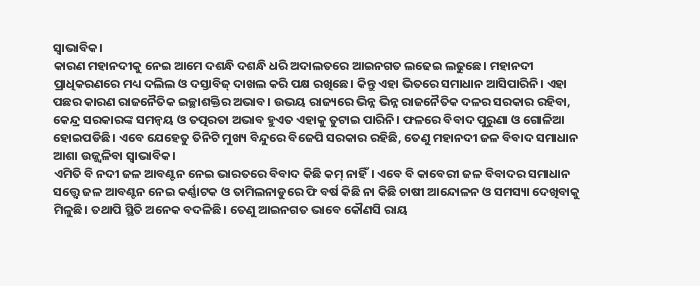ସ୍ବାଭାବିକ।
କାରଣ ମହାନଦୀକୁ ନେଇ ଆମେ ଦଶନ୍ଧି ଦଶନ୍ଧି ଧରି ଅଦାଲତରେ ଆଇନଗତ ଲଢେଇ ଲଢୁଛେ। ମହାନଦୀ ପ୍ରାଧିକରଣରେ ମଧ୍ୟ ଦଲିଲ ଓ ଦସ୍ତାବିଜ୍ ଦାଖଲ କରି ପକ୍ଷ ରଖିଛେ। କିନ୍ତୁ ଏହା ଭିତରେ ସମାଧାନ ଆସିପାରିନି। ଏହା ପଛର କାରଣ ରାଜନୈତିକ ଇଚ୍ଛାଶକ୍ତିର ଅଭାବ। ଉଭୟ ରାଜ୍ୟରେ ଭିନ୍ନ ଭିନ୍ନ ରାଜନୈତିକ ଦଳର ସରକାର ରହିବା, କେନ୍ଦ୍ର ସରକାରଙ୍କ ସମନ୍ବୟ ଓ ତତ୍ପରତା ଅଭାବ ହୁଏତ ଏହାକୁ ତୁଟାଇ ପାରିନି। ଫଳରେ ବିବାଦ ପୁରୁଣା ଓ ଗୋଳିଆ ହୋଇପଡିଛି। ଏବେ ଯେହେତୁ ତିନିଟି ମୁଖ୍ୟ ବିନ୍ଦୁରେ ବିଜେପି ସରକାର ରହିଛି, ତେଣୁ ମହାନଦୀ ଜଳ ବିବାଦ ସମାଧାନ ଆଶା ଉଜ୍ଜ୍ବଳିବା ସ୍ବାଭାବିକ।
ଏମିତି ବି ନଦୀ ଜଳ ଆବଣ୍ଟନ ନେଇ ଭାରତରେ ବିବାଦ କିଛି କମ୍ ନାହିଁ। ଏବେ ବି କାବେରୀ ଜଳ ବିବାଦର ସମାଧାନ ସତ୍ତ୍ବେ ଜଳ ଆବଣ୍ଟନ ନେଇ କର୍ଣ୍ଣାଟକ ଓ ତାମିଲନାଡୁରେ ଫି ବର୍ଷ କିଛି ନା କିଛି ଚାଷୀ ଆନ୍ଦୋଳନ ଓ ସମସ୍ୟା ଦେଖିବାକୁ ମିଳୁଛି। ତଥାପି ସ୍ଥିତି ଅନେକ ବଦଳିଛି। ତେଣୁ ଆଇନଗତ ଭାବେ କୌଣସି ରାୟ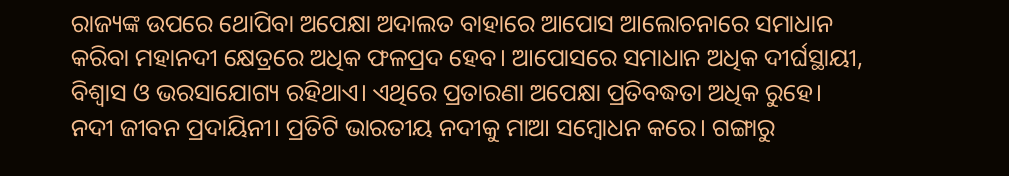ରାଜ୍ୟଙ୍କ ଉପରେ ଥୋପିବା ଅପେକ୍ଷା ଅଦାଲତ ବାହାରେ ଆପୋସ ଆଲୋଚନାରେ ସମାଧାନ କରିବା ମହାନଦୀ କ୍ଷେତ୍ରରେ ଅଧିକ ଫଳପ୍ରଦ ହେବ। ଆପୋସରେ ସମାଧାନ ଅଧିକ ଦୀର୍ଘସ୍ଥାୟୀ, ବିଶ୍ବାସ ଓ ଭରସାଯୋଗ୍ୟ ରହିଥାଏ। ଏଥିରେ ପ୍ରତାରଣା ଅପେକ୍ଷା ପ୍ରତିବଦ୍ଧତା ଅଧିକ ରୁହେ।
ନଦୀ ଜୀବନ ପ୍ରଦାୟିନୀ। ପ୍ରତିଟି ଭାରତୀୟ ନଦୀକୁ ମାଆ ସମ୍ବୋଧନ କରେ। ଗଙ୍ଗାରୁ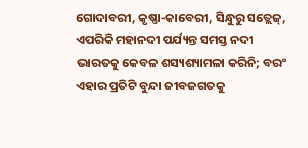ଗୋଦାବରୀ, କୃଷ୍ଣା-କାବେରୀ, ସିନ୍ଧୁରୁ ସତ୍ଲେଜ୍, ଏପରିକି ମହାନଦୀ ପର୍ଯ୍ୟନ୍ତ ସମସ୍ତ ନଦୀ ଭାରତକୁ କେବଳ ଶସ୍ୟଶ୍ୟାମଳା କରିନି; ବରଂ ଏହାର ପ୍ରତିଟି ବୁନ୍ଦା ଜୀବଜଗତକୁ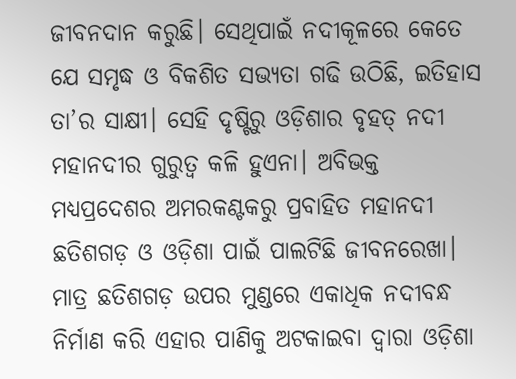ଜୀବନଦାନ କରୁଛି। ସେଥିପାଇଁ ନଦୀକୂଳରେ କେତେ ଯେ ସମୃଦ୍ଧ ଓ ବିକଶିତ ସଭ୍ୟତା ଗଢି ଉଠିଛି, ଇତିହାସ ତା’ର ସାକ୍ଷୀ। ସେହି ଦୃଷ୍ଟିରୁ ଓଡ଼ିଶାର ବୃହତ୍ ନଦୀ ମହାନଦୀର ଗୁରୁତ୍ବ କଳି ହୁଏନା। ଅବିଭକ୍ତ ମଧ୍ୟପ୍ରଦେଶର ଅମରକଣ୍ଟକରୁ ପ୍ରବାହିତ ମହାନଦୀ ଛତିଶଗଡ଼ ଓ ଓଡ଼ିଶା ପାଇଁ ପାଲଟିଛି ଜୀବନରେଖା। ମାତ୍ର ଛତିଶଗଡ଼ ଉପର ମୁଣ୍ଡରେ ଏକାଧିକ ନଦୀବନ୍ଧ ନିର୍ମାଣ କରି ଏହାର ପାଣିକୁ ଅଟକାଇବା ଦ୍ବାରା ଓଡ଼ିଶା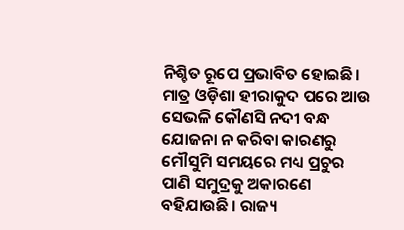ନିଶ୍ଚିତ ରୂପେ ପ୍ରଭାବିତ ହୋଇଛି। ମାତ୍ର ଓଡ଼ିଶା ହୀରାକୁଦ ପରେ ଆଉ ସେଭଳି କୌଣସି ନଦୀ ବନ୍ଧ ଯୋଜନା ନ କରିବା କାରଣରୁ ମୌସୁମି ସମୟରେ ମଧ୍ୟ ପ୍ରଚୁର ପାଣି ସମୁଦ୍ରକୁ ଅକାରଣେ ବହିଯାଉଛି। ରାଜ୍ୟ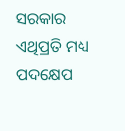ସରକାର ଏଥିପ୍ରତି ମଧ୍ୟ ପଦକ୍ଷେପ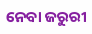ନେବା ଜରୁରୀ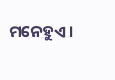ମନେହୁଏ।